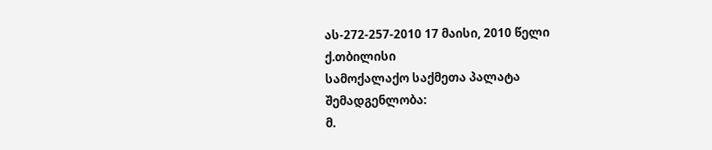ას-272-257-2010 17 მაისი, 2010 წელი
ქ.თბილისი
სამოქალაქო საქმეთა პალატა
შემადგენლობა:
მ.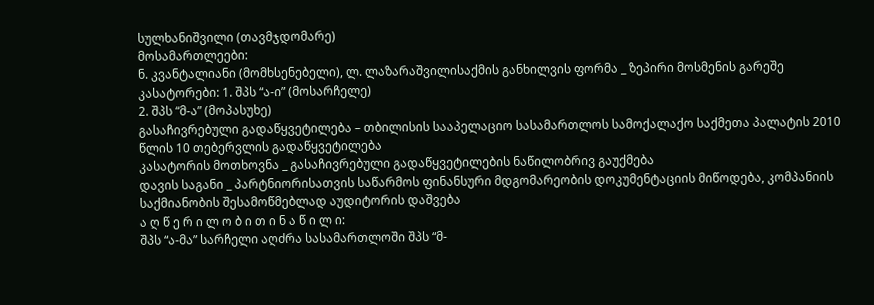სულხანიშვილი (თავმჯდომარე)
მოსამართლეები:
ნ. კვანტალიანი (მომხსენებელი), ლ. ლაზარაშვილისაქმის განხილვის ფორმა _ ზეპირი მოსმენის გარეშე
კასატორები: 1. შპს “ა-ი” (მოსარჩელე)
2. შპს “მ-ა” (მოპასუხე)
გასაჩივრებული გადაწყვეტილება – თბილისის სააპელაციო სასამართლოს სამოქალაქო საქმეთა პალატის 2010 წლის 10 თებერვლის გადაწყვეტილება
კასატორის მოთხოვნა _ გასაჩივრებული გადაწყვეტილების ნაწილობრივ გაუქმება
დავის საგანი _ პარტნიორისათვის საწარმოს ფინანსური მდგომარეობის დოკუმენტაციის მიწოდება, კომპანიის საქმიანობის შესამოწმებლად აუდიტორის დაშვება
ა ღ წ ე რ ი ლ ო ბ ი თ ი ნ ა წ ი ლ ი:
შპს “ა-მა” სარჩელი აღძრა სასამართლოში შპს “მ-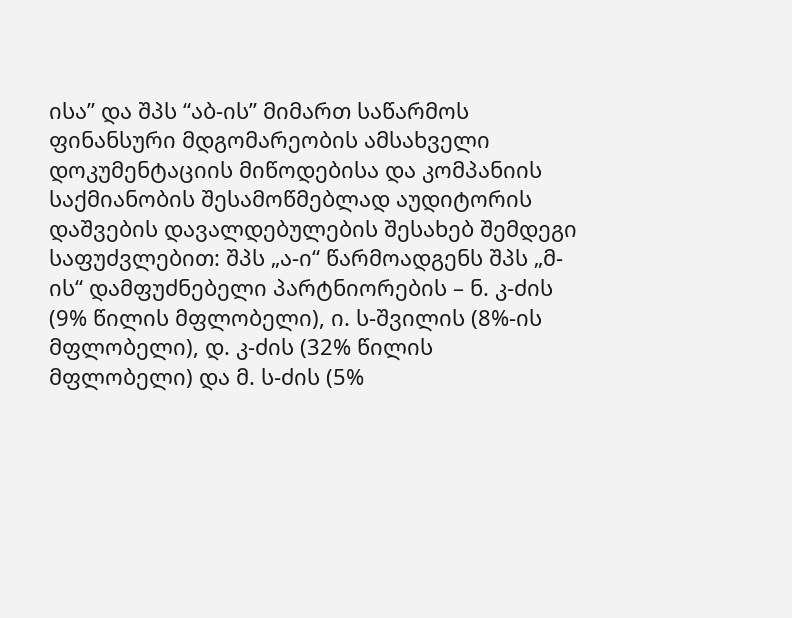ისა” და შპს “აბ-ის” მიმართ საწარმოს ფინანსური მდგომარეობის ამსახველი დოკუმენტაციის მიწოდებისა და კომპანიის საქმიანობის შესამოწმებლად აუდიტორის დაშვების დავალდებულების შესახებ შემდეგი საფუძვლებით: შპს „ა-ი“ წარმოადგენს შპს „მ-ის“ დამფუძნებელი პარტნიორების – ნ. კ-ძის (9% წილის მფლობელი), ი. ს-შვილის (8%-ის მფლობელი), დ. კ-ძის (32% წილის მფლობელი) და მ. ს-ძის (5%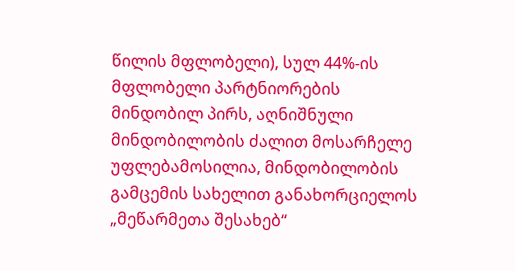წილის მფლობელი), სულ 44%-ის მფლობელი პარტნიორების მინდობილ პირს, აღნიშნული მინდობილობის ძალით მოსარჩელე უფლებამოსილია, მინდობილობის გამცემის სახელით განახორციელოს „მეწარმეთა შესახებ“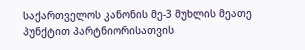საქართველოს კანონის მე-3 მუხლის მეათე პუნქტით პარტნიორისათვის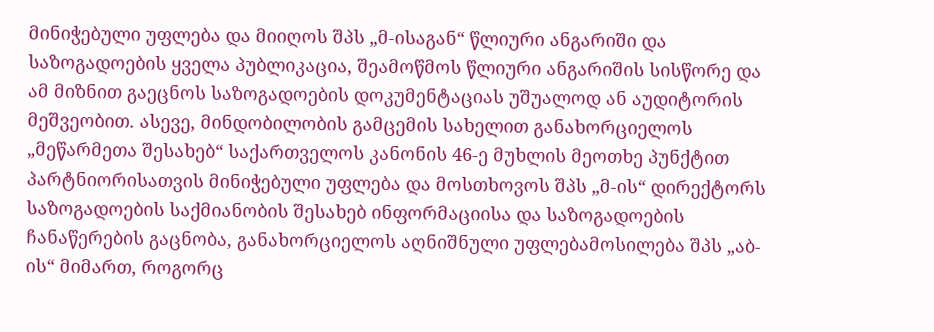მინიჭებული უფლება და მიიღოს შპს „მ-ისაგან“ წლიური ანგარიში და საზოგადოების ყველა პუბლიკაცია, შეამოწმოს წლიური ანგარიშის სისწორე და ამ მიზნით გაეცნოს საზოგადოების დოკუმენტაციას უშუალოდ ან აუდიტორის მეშვეობით. ასევე, მინდობილობის გამცემის სახელით განახორციელოს „მეწარმეთა შესახებ“ საქართველოს კანონის 46-ე მუხლის მეოთხე პუნქტით პარტნიორისათვის მინიჭებული უფლება და მოსთხოვოს შპს „მ-ის“ დირექტორს საზოგადოების საქმიანობის შესახებ ინფორმაციისა და საზოგადოების ჩანაწერების გაცნობა, განახორციელოს აღნიშნული უფლებამოსილება შპს „აბ-ის“ მიმართ, როგორც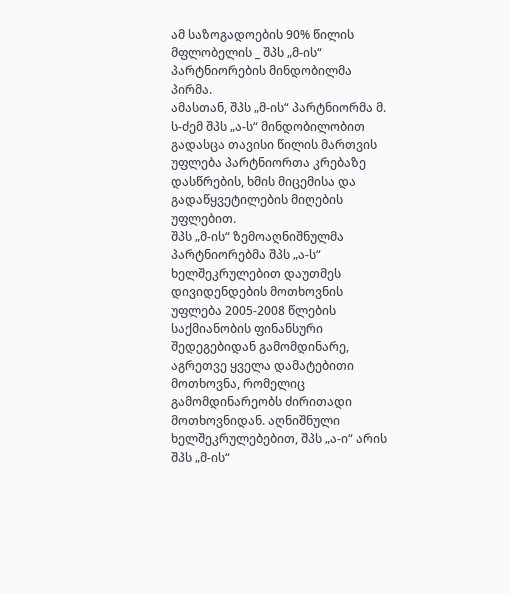ამ საზოგადოების 90% წილის მფლობელის _ შპს „მ-ის“ პარტნიორების მინდობილმა პირმა.
ამასთან, შპს „მ-ის“ პარტნიორმა მ. ს-ძემ შპს „ა-ს“ მინდობილობით გადასცა თავისი წილის მართვის უფლება პარტნიორთა კრებაზე დასწრების, ხმის მიცემისა და გადაწყვეტილების მიღების უფლებით.
შპს „მ-ის“ ზემოაღნიშნულმა პარტნიორებმა შპს „ა-ს“ ხელშეკრულებით დაუთმეს დივიდენდების მოთხოვნის უფლება 2005-2008 წლების საქმიანობის ფინანსური შედეგებიდან გამომდინარე, აგრეთვე ყველა დამატებითი მოთხოვნა, რომელიც გამომდინარეობს ძირითადი მოთხოვნიდან. აღნიშნული ხელშეკრულებებით, შპს „ა-ი“ არის შპს „მ-ის“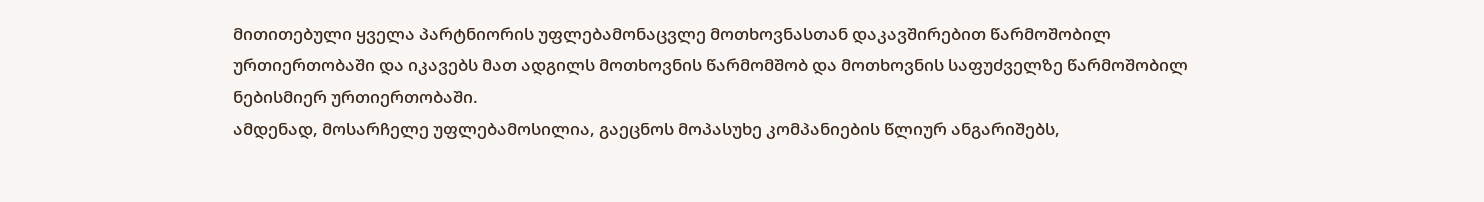მითითებული ყველა პარტნიორის უფლებამონაცვლე მოთხოვნასთან დაკავშირებით წარმოშობილ ურთიერთობაში და იკავებს მათ ადგილს მოთხოვნის წარმომშობ და მოთხოვნის საფუძველზე წარმოშობილ ნებისმიერ ურთიერთობაში.
ამდენად, მოსარჩელე უფლებამოსილია, გაეცნოს მოპასუხე კომპანიების წლიურ ანგარიშებს,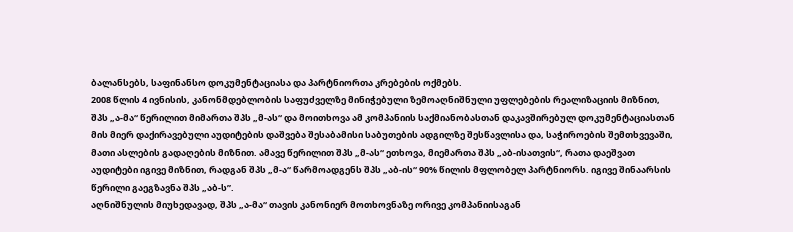ბალანსებს, საფინანსო დოკუმენტაციასა და პარტნიორთა კრებების ოქმებს.
2008 წლის 4 ივნისის, კანონმდებლობის საფუძველზე მინიჭებული ზემოაღნიშნული უფლებების რეალიზაციის მიზნით, შპს „ა-მა“ წერილით მიმართა შპს „მ-ას“ და მოითხოვა ამ კომპანიის საქმიანობასთან დაკავშირებულ დოკუმენტაციასთან მის მიერ დაქირავებული აუდიტების დაშვება შესაბამისი საბუთების ადგილზე შესწავლისა და, საჭიროების შემთხვევაში, მათი ასლების გადაღების მიზნით. ამავე წერილით შპს „მ-ას“ ეთხოვა, მიემართა შპს „აბ-ისათვის“, რათა დაეშვათ აუდიტები იგივე მიზნით, რადგან შპს „მ-ა“ წარმოადგენს შპს „აბ-ის“ 90% წილის მფლობელ პარტნიორს. იგივე შინაარსის წერილი გაეგზავნა შპს „აბ-ს”.
აღნიშნულის მიუხედავად, შპს „ა-მა“ თავის კანონიერ მოთხოვნაზე ორივე კომპანიისაგან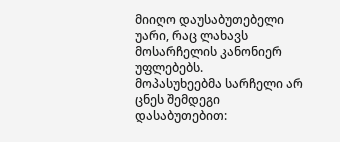მიიღო დაუსაბუთებელი უარი, რაც ლახავს მოსარჩელის კანონიერ უფლებებს.
მოპასუხეებმა სარჩელი არ ცნეს შემდეგი დასაბუთებით: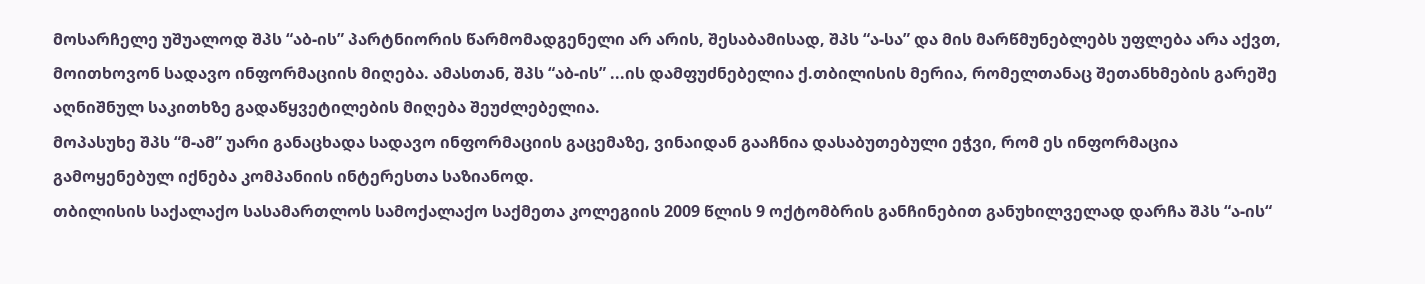მოსარჩელე უშუალოდ შპს “აბ-ის” პარტნიორის წარმომადგენელი არ არის, შესაბამისად, შპს “ა-სა” და მის მარწმუნებლებს უფლება არა აქვთ, მოითხოვონ სადავო ინფორმაციის მიღება. ამასთან, შპს “აბ-ის” ...ის დამფუძნებელია ქ.თბილისის მერია, რომელთანაც შეთანხმების გარეშე აღნიშნულ საკითხზე გადაწყვეტილების მიღება შეუძლებელია.
მოპასუხე შპს “მ-ამ” უარი განაცხადა სადავო ინფორმაციის გაცემაზე, ვინაიდან გააჩნია დასაბუთებული ეჭვი, რომ ეს ინფორმაცია გამოყენებულ იქნება კომპანიის ინტერესთა საზიანოდ.
თბილისის საქალაქო სასამართლოს სამოქალაქო საქმეთა კოლეგიის 2009 წლის 9 ოქტომბრის განჩინებით განუხილველად დარჩა შპს “ა-ის“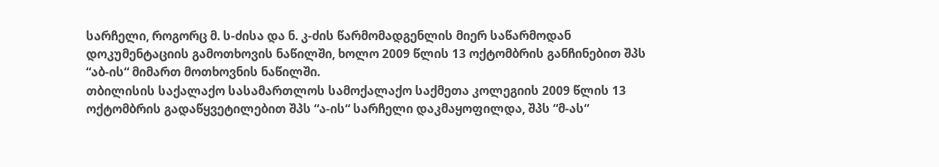სარჩელი, როგორც მ. ს-ძისა და ნ. კ-ძის წარმომადგენლის მიერ საწარმოდან დოკუმენტაციის გამოთხოვის ნაწილში, ხოლო 2009 წლის 13 ოქტომბრის განჩინებით შპს “აბ-ის“ მიმართ მოთხოვნის ნაწილში.
თბილისის საქალაქო სასამართლოს სამოქალაქო საქმეთა კოლეგიის 2009 წლის 13 ოქტომბრის გადაწყვეტილებით შპს “ა-ის“ სარჩელი დაკმაყოფილდა, შპს “მ-ას“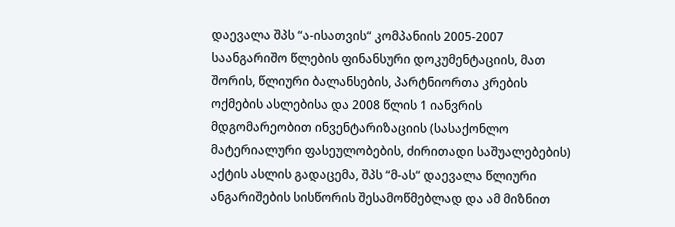დაევალა შპს “ა-ისათვის“ კომპანიის 2005-2007 საანგარიშო წლების ფინანსური დოკუმენტაციის, მათ შორის, წლიური ბალანსების, პარტნიორთა კრების ოქმების ასლებისა და 2008 წლის 1 იანვრის მდგომარეობით ინვენტარიზაციის (სასაქონლო მატერიალური ფასეულობების, ძირითადი საშუალებების) აქტის ასლის გადაცემა, შპს “მ-ას“ დაევალა წლიური ანგარიშების სისწორის შესამოწმებლად და ამ მიზნით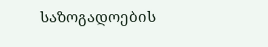საზოგადოების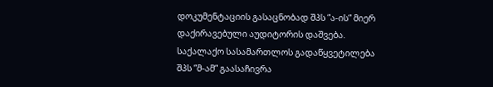დოკუმენტაციის გასაცნობად შპს “ა-ის“ მიერ დაქირავებული აუდიტორის დაშვება.
საქალაქო სასამართლოს გადაწყვეტილება შპს “მ-ამ“ გაასაჩივრა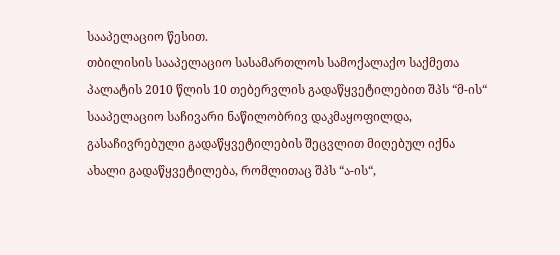სააპელაციო წესით.
თბილისის სააპელაციო სასამართლოს სამოქალაქო საქმეთა პალატის 2010 წლის 10 თებერვლის გადაწყვეტილებით შპს “მ-ის“ სააპელაციო საჩივარი ნაწილობრივ დაკმაყოფილდა, გასაჩივრებული გადაწყვეტილების შეცვლით მიღებულ იქნა ახალი გადაწყვეტილება, რომლითაც შპს “ა-ის“,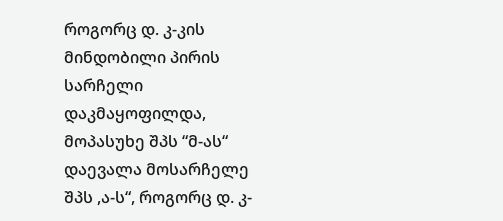როგორც დ. კ-კის მინდობილი პირის სარჩელი დაკმაყოფილდა, მოპასუხე შპს “მ-ას“ დაევალა მოსარჩელე შპს ,ა-ს“, როგორც დ. კ-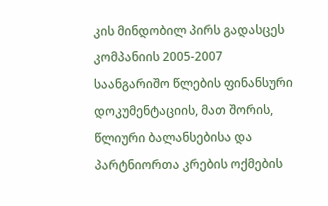კის მინდობილ პირს გადასცეს კომპანიის 2005-2007 საანგარიშო წლების ფინანსური დოკუმენტაციის, მათ შორის, წლიური ბალანსებისა და პარტნიორთა კრების ოქმების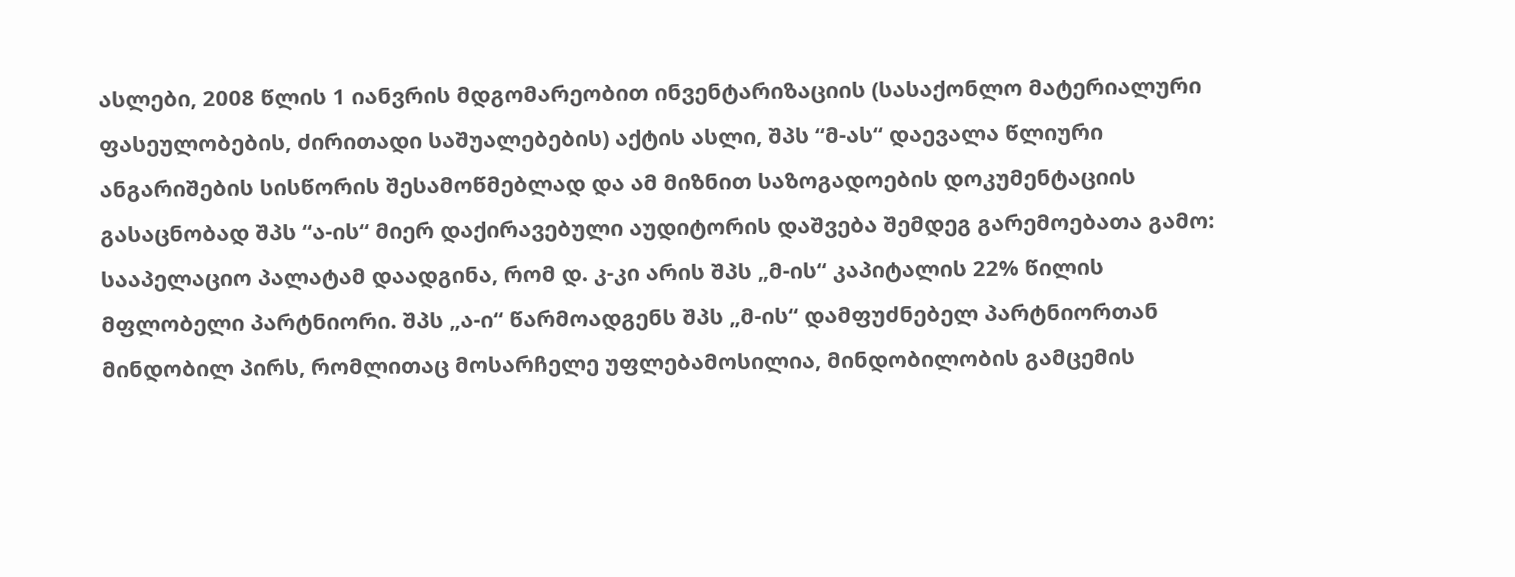ასლები, 2008 წლის 1 იანვრის მდგომარეობით ინვენტარიზაციის (სასაქონლო მატერიალური ფასეულობების, ძირითადი საშუალებების) აქტის ასლი, შპს “მ-ას“ დაევალა წლიური ანგარიშების სისწორის შესამოწმებლად და ამ მიზნით საზოგადოების დოკუმენტაციის გასაცნობად შპს “ა-ის“ მიერ დაქირავებული აუდიტორის დაშვება შემდეგ გარემოებათა გამო: სააპელაციო პალატამ დაადგინა, რომ დ. კ-კი არის შპს „მ-ის“ კაპიტალის 22% წილის მფლობელი პარტნიორი. შპს „ა-ი“ წარმოადგენს შპს „მ-ის“ დამფუძნებელ პარტნიორთან მინდობილ პირს, რომლითაც მოსარჩელე უფლებამოსილია, მინდობილობის გამცემის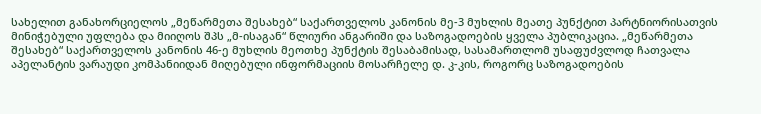სახელით განახორციელოს „მეწარმეთა შესახებ“ საქართველოს კანონის მე-3 მუხლის მეათე პუნქტით პარტნიორისათვის მინიჭებული უფლება და მიიღოს შპს „მ-ისაგან“ წლიური ანგარიში და საზოგადოების ყველა პუბლიკაცია. „მეწარმეთა შესახებ“ საქართველოს კანონის 46-ე მუხლის მეოთხე პუნქტის შესაბამისად, სასამართლომ უსაფუძვლოდ ჩათვალა აპელანტის ვარაუდი კომპანიიდან მიღებული ინფორმაციის მოსარჩელე დ. კ-კის, როგორც საზოგადოების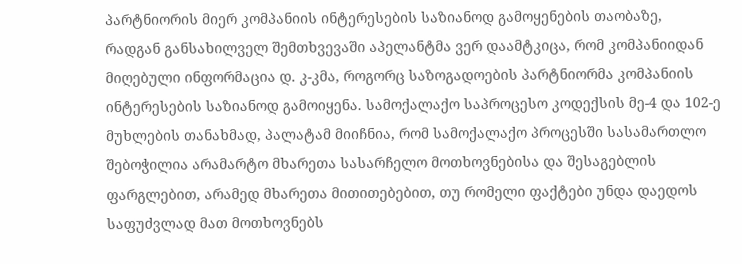პარტნიორის მიერ კომპანიის ინტერესების საზიანოდ გამოყენების თაობაზე, რადგან განსახილველ შემთხვევაში აპელანტმა ვერ დაამტკიცა, რომ კომპანიიდან მიღებული ინფორმაცია დ. კ-კმა, როგორც საზოგადოების პარტნიორმა კომპანიის ინტერესების საზიანოდ გამოიყენა. სამოქალაქო საპროცესო კოდექსის მე-4 და 102-ე მუხლების თანახმად, პალატამ მიიჩნია, რომ სამოქალაქო პროცესში სასამართლო შებოჭილია არამარტო მხარეთა სასარჩელო მოთხოვნებისა და შესაგებლის ფარგლებით, არამედ მხარეთა მითითებებით, თუ რომელი ფაქტები უნდა დაედოს საფუძვლად მათ მოთხოვნებს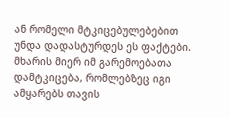ან რომელი მტკიცებულებებით უნდა დადასტურდეს ეს ფაქტები. მხარის მიერ იმ გარემოებათა დამტკიცება, რომლებზეც იგი ამყარებს თავის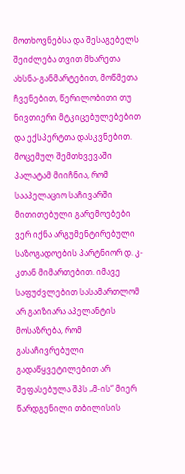მოთხოვნებსა და შესაგებელს შეიძლება თვით მხარეთა ახსნა-განმარტებით, მოწმეთა ჩვენებით, წერილობითი თუ ნივთიერი მტკიცებულებებით და ექსპერტთა დასკვნებით. მოცემულ შემთხვევაში პალატამ მიიჩნია, რომ სააპელაციო საჩივარში მითითებული გარემოებები ვერ იქნა არგუმენტირებული საზოგადოების პარტნიორ დ. კ-კთან მიმართებით. იმავე საფუძვლებით სასამართლომ არ გაიზიარა აპელანტის მოსაზრება, რომ გასაჩივრებული გადაწყვეტილებით არ შეფასებულა შპს „მ-ის“ მიერ წარდგენილი თბილისის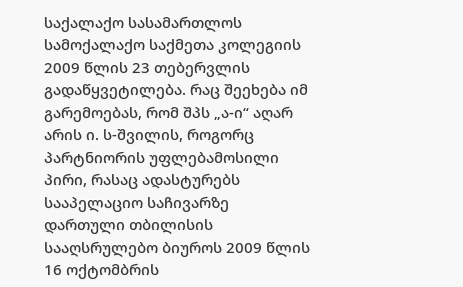საქალაქო სასამართლოს სამოქალაქო საქმეთა კოლეგიის 2009 წლის 23 თებერვლის გადაწყვეტილება. რაც შეეხება იმ გარემოებას, რომ შპს „ა-ი“ აღარ არის ი. ს-შვილის, როგორც პარტნიორის უფლებამოსილი პირი, რასაც ადასტურებს სააპელაციო საჩივარზე დართული თბილისის სააღსრულებო ბიუროს 2009 წლის 16 ოქტომბრის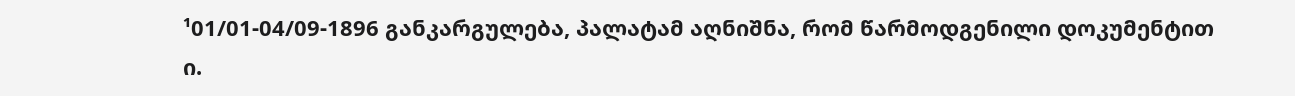¹01/01-04/09-1896 განკარგულება, პალატამ აღნიშნა, რომ წარმოდგენილი დოკუმენტით ი.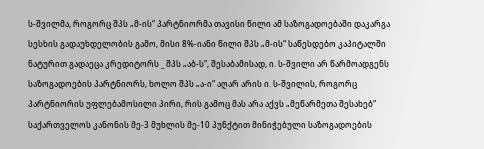ს-შვილმა, როგორც შპს „მ-ის“ პარტნიორმა თავისი წილი ამ საზოგადოებაში დაკარგა სესხის გადაუხდელობის გამო, მისი 8%-იანი წილი შპს „მ-ის“ საწესდებო კაპიტალში ნატურით გადაეცა კრედიტორს _ შპს „აბ-ს“, შესაბამისად, ი. ს-შვილი არ წარმოადგენს საზოგადოების პარტნიორს, ხოლო შპს „ა-ი“ აღარ არის ი. ს-შვილის, როგორც პარტნიორის უფლებამოსილი პირი, რის გამოც მას არა აქვს „მეწარმეთა შესახებ“ საქართველოს კანონის მე-3 მუხლის მე-10 პუნქტით მინიჭებული საზოგადოების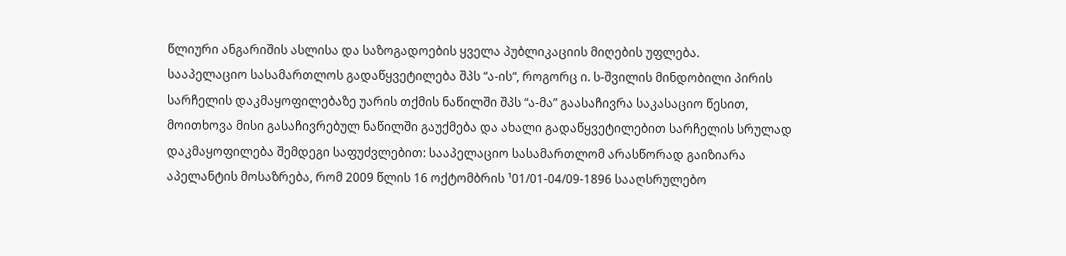წლიური ანგარიშის ასლისა და საზოგადოების ყველა პუბლიკაციის მიღების უფლება.
სააპელაციო სასამართლოს გადაწყვეტილება შპს “ა-ის“, როგორც ი. ს-შვილის მინდობილი პირის სარჩელის დაკმაყოფილებაზე უარის თქმის ნაწილში შპს “ა-მა” გაასაჩივრა საკასაციო წესით, მოითხოვა მისი გასაჩივრებულ ნაწილში გაუქმება და ახალი გადაწყვეტილებით სარჩელის სრულად დაკმაყოფილება შემდეგი საფუძვლებით: სააპელაციო სასამართლომ არასწორად გაიზიარა აპელანტის მოსაზრება, რომ 2009 წლის 16 ოქტომბრის ¹01/01-04/09-1896 სააღსრულებო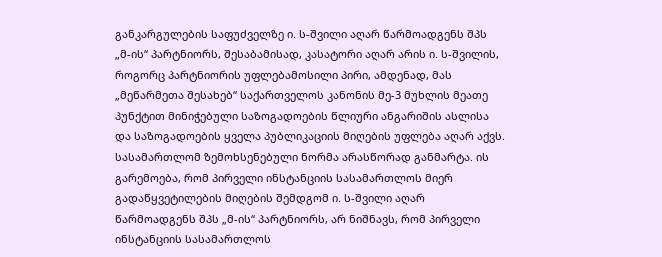განკარგულების საფუძველზე ი. ს-შვილი აღარ წარმოადგენს შპს „მ-ის“ პარტნიორს, შესაბამისად, კასატორი აღარ არის ი. ს-შვილის, როგორც პარტნიორის უფლებამოსილი პირი, ამდენად, მას „მეწარმეთა შესახებ“ საქართველოს კანონის მე-3 მუხლის მეათე პუნქტით მინიჭებული საზოგადოების წლიური ანგარიშის ასლისა და საზოგადოების ყველა პუბლიკაციის მიღების უფლება აღარ აქვს. სასამართლომ ზემოხსენებული ნორმა არასწორად განმარტა. ის გარემოება, რომ პირველი ინსტანციის სასამართლოს მიერ გადაწყვეტილების მიღების შემდგომ ი. ს-შვილი აღარ წარმოადგენს შპს „მ-ის“ პარტნიორს, არ ნიშნავს, რომ პირველი ინსტანციის სასამართლოს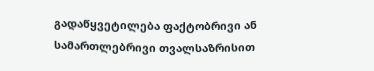გადაწყვეტილება ფაქტობრივი ან სამართლებრივი თვალსაზრისით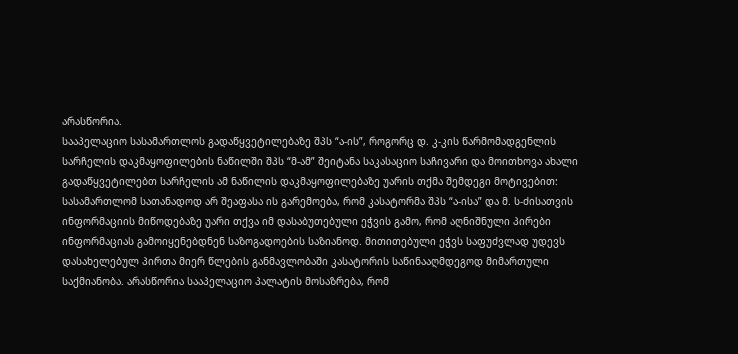არასწორია.
სააპელაციო სასამართლოს გადაწყვეტილებაზე შპს “ა-ის”, როგორც დ. კ-კის წარმომადგენლის სარჩელის დაკმაყოფილების ნაწილში შპს “მ-ამ” შეიტანა საკასაციო საჩივარი და მოითხოვა ახალი გადაწყვეტილებთ სარჩელის ამ ნაწილის დაკმაყოფილებაზე უარის თქმა შემდეგი მოტივებით: სასამართლომ სათანადოდ არ შეაფასა ის გარემოება, რომ კასატორმა შპს “ა-ისა” და მ. ს-ძისათვის ინფორმაციის მიწოდებაზე უარი თქვა იმ დასაბუთებული ეჭვის გამო, რომ აღნიშნული პირები ინფორმაციას გამოიყენებდნენ საზოგადოების საზიანოდ. მითითებული ეჭვს საფუძვლად უდევს დასახელებულ პირთა მიერ წლების განმავლობაში კასატორის საწინააღმდეგოდ მიმართული საქმიანობა. არასწორია სააპელაციო პალატის მოსაზრება, რომ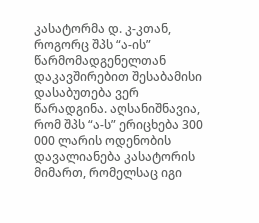კასატორმა დ. კ-კთან, როგორც შპს “ა-ის” წარმომადგენელთან დაკავშირებით შესაბამისი დასაბუთება ვერ წარადგინა. აღსანიშნავია, რომ შპს “ა-ს” ერიცხება 300 000 ლარის ოდენობის დავალიანება კასატორის მიმართ, რომელსაც იგი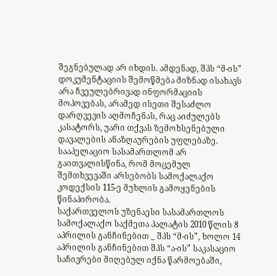შეგნებულად არ იხდის. ამდენად, შპს “მ-ის” დოკუმენტაციის შემოწმება მიზნად ისახავს არა ჩვეულებრივად ინფორმაციის მოპოვებას, არამედ ისეთი შესაძლო დარღვევის აღმოჩენას, რაც აიძულებს კასატორს, უარი თქვას ზემოხსენებული დავალების ანაზღაურების უფლებაზე. სააპელაციო სასამართლომ არ გაითვალისწინა, რომ მოცემულ შემთხვევაში არსებობს სამოქალაქო კოდექსის 115-ე მუხლის გამოყენების წინაპირობა.
საქართველოს უზენაესი სასამართლოს სამოქალაქო საქმეთა პალატის 2010 წლის 8 აპრილის განჩინებით _ შპს “მ-ის”, ხოლო 14 აპრილის განჩინებით შპს “ა-ის” საკასაციო საჩივრები მიღებულ იქნა წარმოებაში,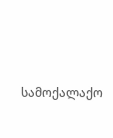სამოქალაქო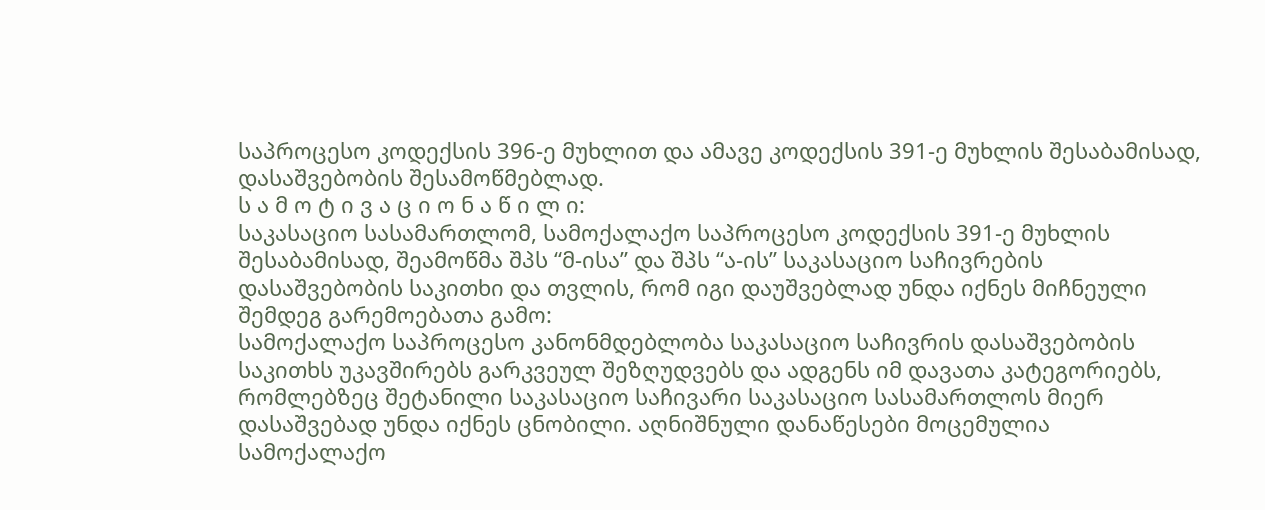საპროცესო კოდექსის 396-ე მუხლით და ამავე კოდექსის 391-ე მუხლის შესაბამისად, დასაშვებობის შესამოწმებლად.
ს ა მ ო ტ ი ვ ა ც ი ო ნ ა წ ი ლ ი:
საკასაციო სასამართლომ, სამოქალაქო საპროცესო კოდექსის 391-ე მუხლის შესაბამისად, შეამოწმა შპს “მ-ისა” და შპს “ა-ის” საკასაციო საჩივრების დასაშვებობის საკითხი და თვლის, რომ იგი დაუშვებლად უნდა იქნეს მიჩნეული შემდეგ გარემოებათა გამო:
სამოქალაქო საპროცესო კანონმდებლობა საკასაციო საჩივრის დასაშვებობის საკითხს უკავშირებს გარკვეულ შეზღუდვებს და ადგენს იმ დავათა კატეგორიებს, რომლებზეც შეტანილი საკასაციო საჩივარი საკასაციო სასამართლოს მიერ დასაშვებად უნდა იქნეს ცნობილი. აღნიშნული დანაწესები მოცემულია სამოქალაქო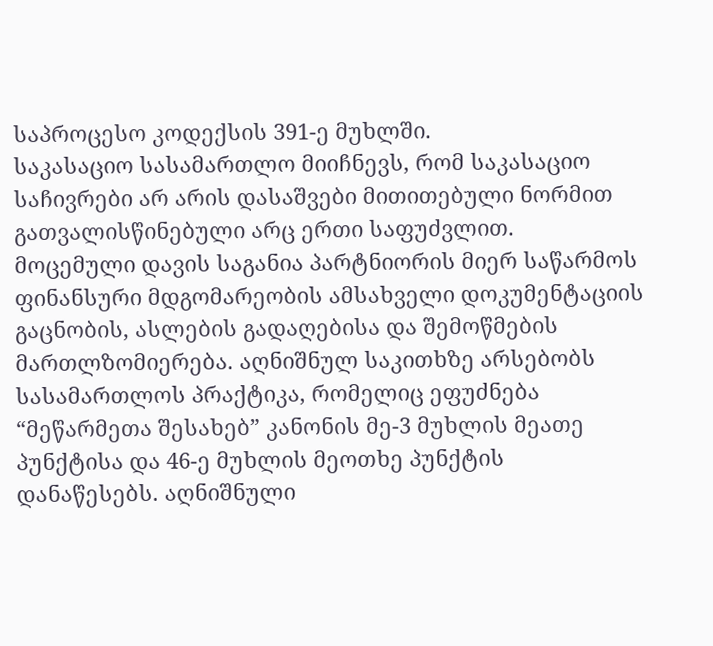საპროცესო კოდექსის 391-ე მუხლში.
საკასაციო სასამართლო მიიჩნევს, რომ საკასაციო საჩივრები არ არის დასაშვები მითითებული ნორმით გათვალისწინებული არც ერთი საფუძვლით.
მოცემული დავის საგანია პარტნიორის მიერ საწარმოს ფინანსური მდგომარეობის ამსახველი დოკუმენტაციის გაცნობის, ასლების გადაღებისა და შემოწმების მართლზომიერება. აღნიშნულ საკითხზე არსებობს სასამართლოს პრაქტიკა, რომელიც ეფუძნება “მეწარმეთა შესახებ” კანონის მე-3 მუხლის მეათე პუნქტისა და 46-ე მუხლის მეოთხე პუნქტის დანაწესებს. აღნიშნული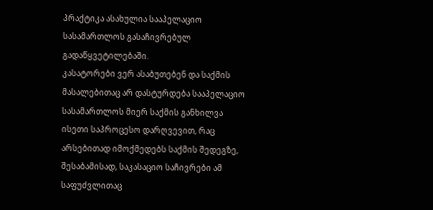პრაქტიკა ასახულია სააპელაციო სასამართლოს გასაჩივრებულ გადაწყვეტილებაში.
კასატორები ვერ ასაბუთებენ და საქმის მასალებითაც არ დასტურდება სააპელაციო სასამართლოს მიერ საქმის განხილვა ისეთი საპროცესო დარღვევით, რაც არსებითად იმოქმედებს საქმის შედეგზე, შესაბამისად, საკასაციო საჩივრები ამ საფუძვლითაც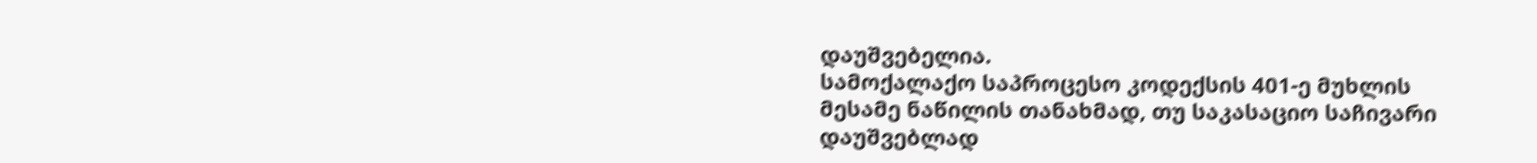დაუშვებელია.
სამოქალაქო საპროცესო კოდექსის 401-ე მუხლის მესამე ნაწილის თანახმად, თუ საკასაციო საჩივარი დაუშვებლად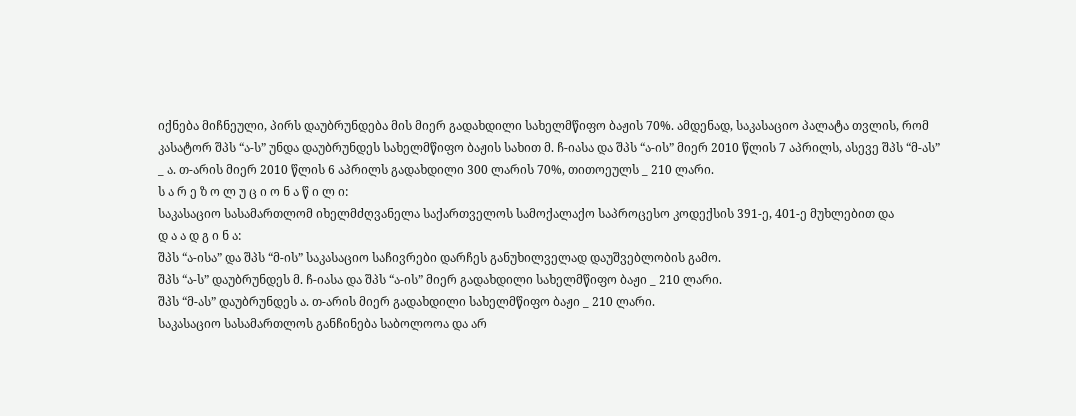იქნება მიჩნეული, პირს დაუბრუნდება მის მიერ გადახდილი სახელმწიფო ბაჟის 70%. ამდენად, საკასაციო პალატა თვლის, რომ კასატორ შპს “ა-ს” უნდა დაუბრუნდეს სახელმწიფო ბაჟის სახით მ. ჩ-იასა და შპს “ა-ის” მიერ 2010 წლის 7 აპრილს, ასევე შპს “მ-ას” _ ა. თ-არის მიერ 2010 წლის 6 აპრილს გადახდილი 300 ლარის 70%, თითოეულს _ 210 ლარი.
ს ა რ ე ზ ო ლ უ ც ი ო ნ ა წ ი ლ ი:
საკასაციო სასამართლომ იხელმძღვანელა საქართველოს სამოქალაქო საპროცესო კოდექსის 391-ე, 401-ე მუხლებით და
დ ა ა დ გ ი ნ ა:
შპს “ა-ისა” და შპს “მ-ის” საკასაციო საჩივრები დარჩეს განუხილველად დაუშვებლობის გამო.
შპს “ა-ს” დაუბრუნდეს მ. ჩ-იასა და შპს “ა-ის” მიერ გადახდილი სახელმწიფო ბაჟი _ 210 ლარი.
შპს “მ-ას” დაუბრუნდეს ა. თ-არის მიერ გადახდილი სახელმწიფო ბაჟი _ 210 ლარი.
საკასაციო სასამართლოს განჩინება საბოლოოა და არ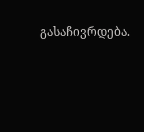გასაჩივრდება.